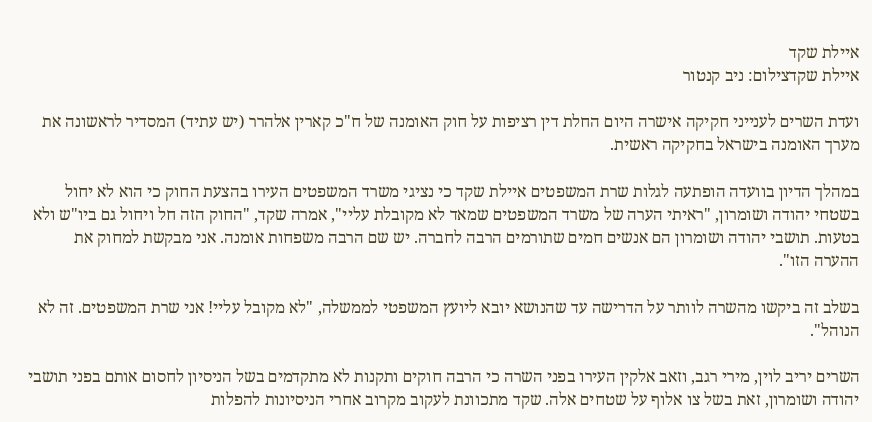איילת שקד
איילת שקדצילום: ניב קנטור

ועדת השרים לענייני חקיקה אישרה היום החלת דין רציפות על חוק האומנה של ח"כ קארין אלהרר (יש עתיד) המסדיר לראשונה את מערך האומנה בישראל בחקיקה ראשית.

במהלך הדיון בוועדה הופתעה לגלות שרת המשפטים איילת שקד כי נציגי משרד המשפטים העירו בהצעת החוק כי הוא לא יחול בשטחי יהודה ושומרון, "ראיתי הערה של משרד המשפטים שמאד לא מקובלת עליי", אמרה שקד, "החוק הזה חל ויחול גם ביו"ש ולא בטעות. תושבי יהודה ושומרון הם אנשים חמים שתורמים הרבה לחברה. יש שם הרבה משפחות אומנה. אני מבקשת למחוק את ההערה הזו".

בשלב זה ביקשו מהשרה לוותר על הדרישה עד שהנושא יובא ליועץ המשפטי לממשלה, "לא מקובל עליי! אני שרת המשפטים. זה לא הנוהל".

השרים יריב לוין, מירי רגב, וזאב אלקין העירו בפני השרה כי הרבה חוקים ותקנות לא מתקדמים בשל הניסיון לחסום אותם בפני תושבי יהודה ושומרון, זאת בשל צו אלוף על שטחים אלה. שקד מתכוונת לעקוב מקרוב אחרי הניסיונות להפלות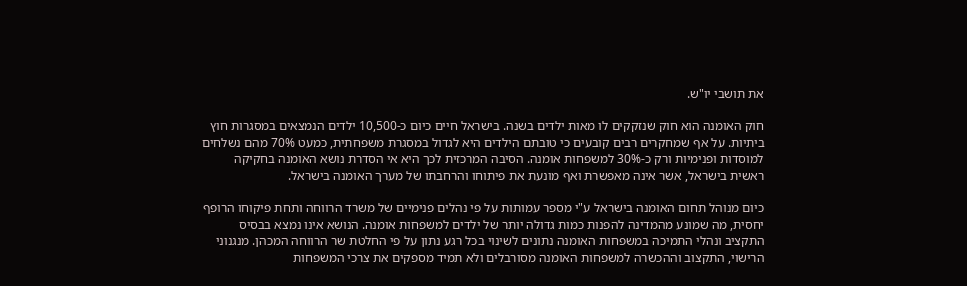את תושבי יו"ש.

חוק האומנה הוא חוק שנזקקים לו מאות ילדים בשנה. בישראל חיים כיום כ-10,500 ילדים הנמצאים במסגרות חוץ ביתיות. על אף שמחקרים רבים קובעים כי טובתם הילדים היא לגדול במסגרת משפחתית, כמעט 70% מהם נשלחים למוסדות ופנימיות ורק כ-30% למשפחות אומנה. הסיבה המרכזית לכך היא אי הסדרת נושא האומנה בחקיקה ראשית בישראל, אשר אינה מאפשרת ואף מונעת את פיתוחו והרחבתו של מערך האומנה בישראל.

כיום מנוהל תחום האומנה בישראל ע"י מספר עמותות על פי נהלים פנימיים של משרד הרווחה ותחת פיקוחו הרופף יחסית, מה שמונע מהמדינה להפנות כמות גדולה יותר של ילדים למשפחות אומנה. הנושא אינו נמצא בבסיס התקציב ונהלי התמיכה במשפחות האומנה נתונים לשינוי בכל רגע נתון על פי החלטת שר הרווחה המכהן. מנגנוני הרישוי, התקצוב וההכשרה למשפחות האומנה מסורבלים ולא תמיד מספקים את צרכי המשפחות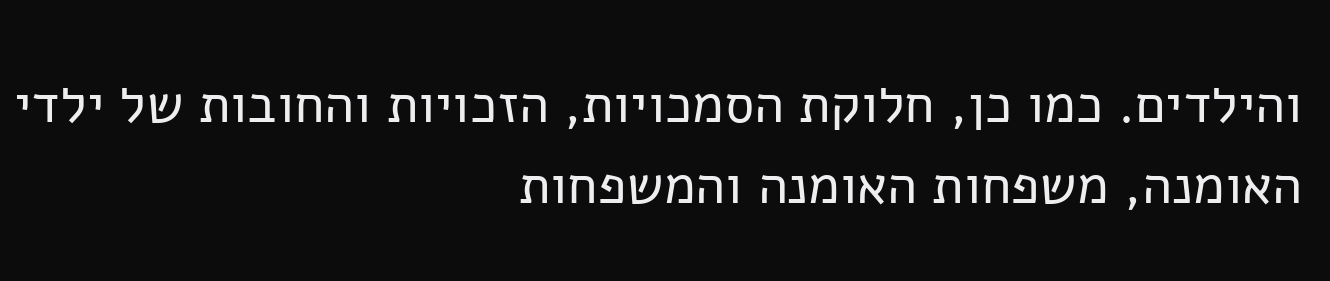והילדים. כמו כן, חלוקת הסמכויות, הזכויות והחובות של ילדי האומנה, משפחות האומנה והמשפחות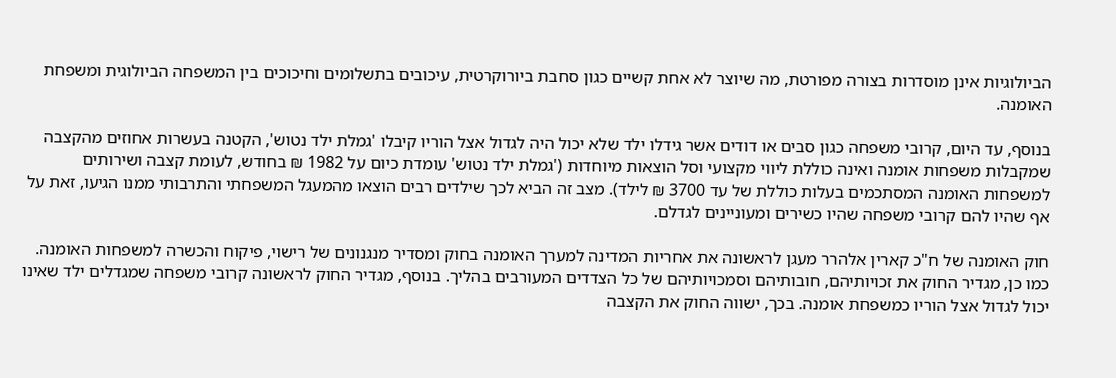הביולוגיות אינן מוסדרות בצורה מפורטת, מה שיוצר לא אחת קשיים כגון סחבת ביורוקרטית, עיכובים בתשלומים וחיכוכים בין המשפחה הביולוגית ומשפחת האומנה.

בנוסף, עד היום, קרובי משפחה כגון סבים או דודים אשר גידלו ילד שלא יכול היה לגדול אצל הוריו קיבלו 'גמלת ילד נטוש', הקטנה בעשרות אחוזים מהקצבה שמקבלות משפחות אומנה ואינה כוללת ליווי מקצועי וסל הוצאות מיוחדות ('גמלת ילד נטוש' עומדת כיום על 1982 ₪ בחודש, לעומת קצבה ושירותים למשפחות האומנה המסתכמים בעלות כוללת של עד 3700 ₪ לילד). מצב זה הביא לכך שילדים רבים הוצאו מהמעגל המשפחתי והתרבותי ממנו הגיעו, זאת על אף שהיו להם קרובי משפחה שהיו כשירים ומעוניינים לגדלם.

חוק האומנה של ח"כ קארין אלהרר מעגן לראשונה את אחריות המדינה למערך האומנה בחוק ומסדיר מנגנונים של רישוי, פיקוח והכשרה למשפחות האומנה. כמו כן, מגדיר החוק את זכויותיהם, חובותיהם וסמכויותיהם של כל הצדדים המעורבים בהליך. בנוסף, מגדיר החוק לראשונה קרובי משפחה שמגדלים ילד שאינו יכול לגדול אצל הוריו כמשפחת אומנה. בכך, ישווה החוק את הקצבה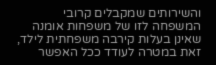והשירותים שמקבלים קרובי המשפחה לזו של משפחות אומנה שאינן בעלות קירבה משפחתית לילד, זאת במטרה לעודד ככל האפשר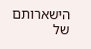הישארותם של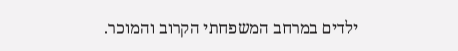ילדים במרחב המשפחתי הקרוב והמוכר.